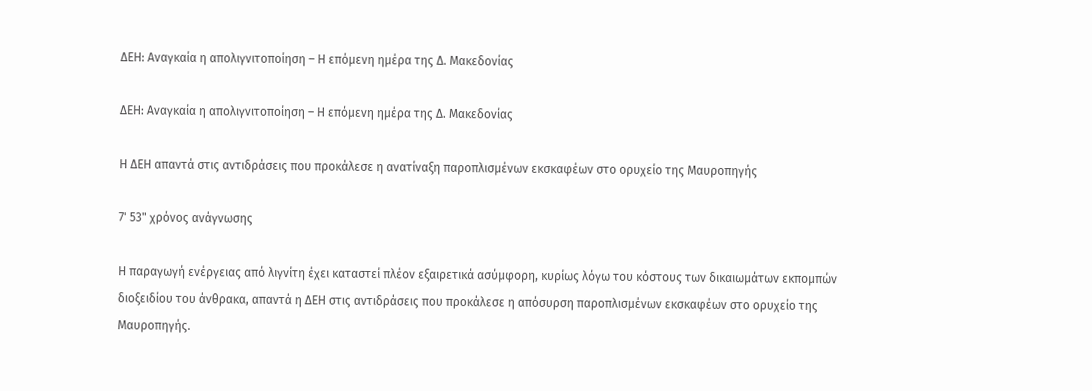ΔΕΗ: Αναγκαία η απολιγνιτοποίηση – Η επόμενη ημέρα της Δ. Μακεδονίας

ΔΕΗ: Αναγκαία η απολιγνιτοποίηση – Η επόμενη ημέρα της Δ. Μακεδονίας

Η ΔΕΗ απαντά στις αντιδράσεις που προκάλεσε η ανατίναξη παροπλισμένων εκσκαφέων στο ορυχείο της Μαυροπηγής

7' 53" χρόνος ανάγνωσης

Η παραγωγή ενέργειας από λιγνίτη έχει καταστεί πλέον εξαιρετικά ασύμφορη, κυρίως λόγω του κόστους των δικαιωμάτων εκπομπών διοξειδίου του άνθρακα, απαντά η ΔΕΗ στις αντιδράσεις που προκάλεσε η απόσυρση παροπλισμένων εκσκαφέων στο ορυχείο της Μαυροπηγής.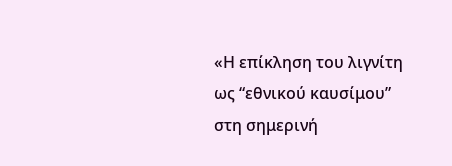«Η επίκληση του λιγνίτη ως “εθνικού καυσίμου” στη σημερινή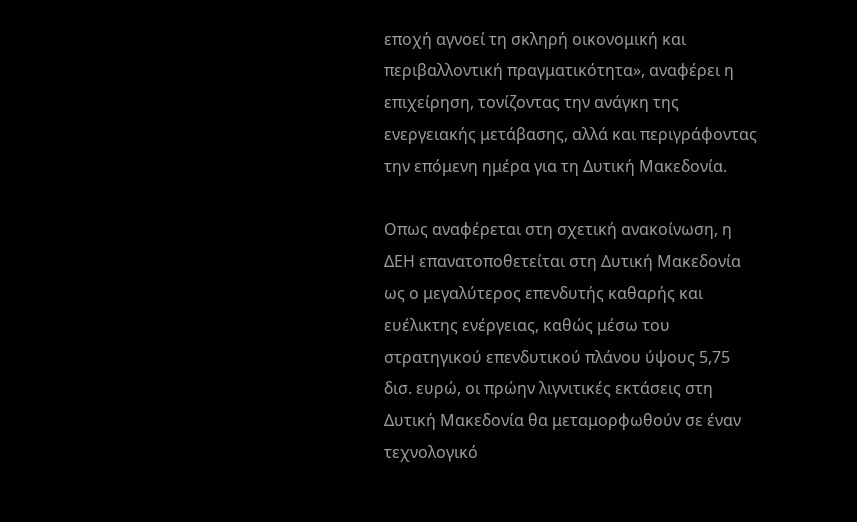εποχή αγνοεί τη σκληρή οικονομική και περιβαλλοντική πραγματικότητα», αναφέρει η επιχείρηση, τονίζοντας την ανάγκη της ενεργειακής μετάβασης, αλλά και περιγράφοντας την επόμενη ημέρα για τη Δυτική Μακεδονία.

Οπως αναφέρεται στη σχετική ανακοίνωση, η ΔΕΗ επανατοποθετείται στη Δυτική Μακεδονία ως ο μεγαλύτερος επενδυτής καθαρής και ευέλικτης ενέργειας, καθώς μέσω του στρατηγικού επενδυτικού πλάνου ύψους 5,75 δισ. ευρώ, οι πρώην λιγνιτικές εκτάσεις στη Δυτική Μακεδονία θα μεταμορφωθούν σε έναν τεχνολογικό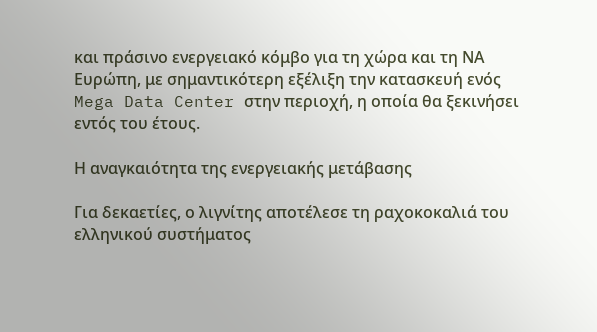και πράσινο ενεργειακό κόμβο για τη χώρα και τη ΝΑ Ευρώπη, με σημαντικότερη εξέλιξη την κατασκευή ενός Mega Data Center στην περιοχή, η οποία θα ξεκινήσει εντός του έτους.

Η αναγκαιότητα της ενεργειακής μετάβασης

Για δεκαετίες, ο λιγνίτης αποτέλεσε τη ραχοκοκαλιά του ελληνικού συστήματος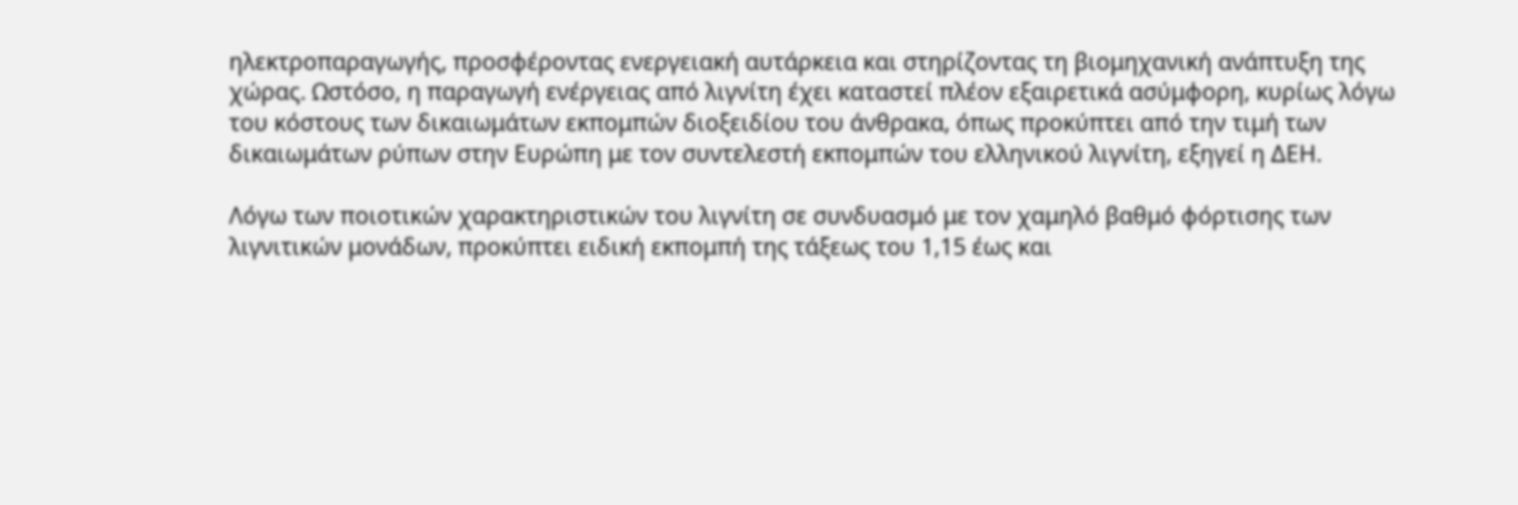ηλεκτροπαραγωγής, προσφέροντας ενεργειακή αυτάρκεια και στηρίζοντας τη βιομηχανική ανάπτυξη της χώρας. Ωστόσο, η παραγωγή ενέργειας από λιγνίτη έχει καταστεί πλέον εξαιρετικά ασύμφορη, κυρίως λόγω του κόστους των δικαιωμάτων εκπομπών διοξειδίου του άνθρακα, όπως προκύπτει από την τιμή των δικαιωμάτων ρύπων στην Ευρώπη με τον συντελεστή εκπομπών του ελληνικού λιγνίτη, εξηγεί η ΔΕΗ.

Λόγω των ποιοτικών χαρακτηριστικών του λιγνίτη σε συνδυασμό με τον χαμηλό βαθμό φόρτισης των λιγνιτικών μονάδων, προκύπτει ειδική εκπομπή της τάξεως του 1,15 έως και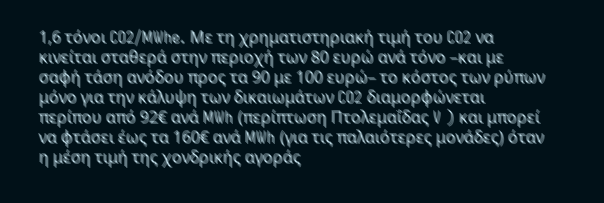1,6 τόνοι CO2/MWhe. Με τη χρηματιστηριακή τιμή του CO2 να κινείται σταθερά στην περιοχή των 80 ευρώ ανά τόνο –και με σαφή τάση ανόδου προς τα 90 με 100 ευρώ– το κόστος των ρύπων μόνο για την κάλυψη των δικαιωμάτων CO2 διαμορφώνεται περίπου από 92€ ανά MWh (περίπτωση Πτολεμαΐδας V ) και μπορεί να φτάσει έως τα 160€ ανά MWh (για τις παλαιότερες μονάδες) όταν η μέση τιμή της χονδρικής αγοράς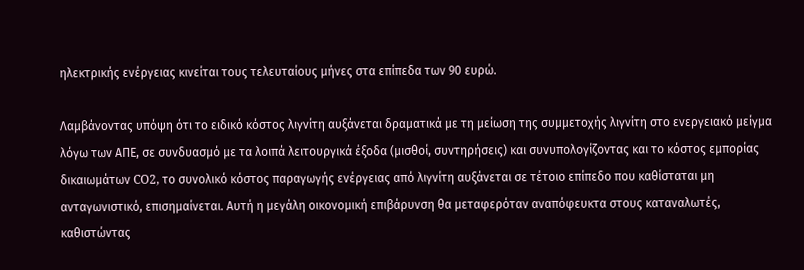ηλεκτρικής ενέργειας κινείται τους τελευταίους μήνες στα επίπεδα των 90 ευρώ.

Λαμβάνοντας υπόψη ότι το ειδικό κόστος λιγνίτη αυξάνεται δραματικά με τη μείωση της συμμετοχής λιγνίτη στο ενεργειακό μείγμα λόγω των ΑΠΕ, σε συνδυασμό με τα λοιπά λειτουργικά έξοδα (μισθοί, συντηρήσεις) και συνυπολογίζοντας και το κόστος εμπορίας δικαιωμάτων CO2, το συνολικό κόστος παραγωγής ενέργειας από λιγνίτη αυξάνεται σε τέτοιο επίπεδο που καθίσταται μη ανταγωνιστικό, επισημαίνεται. Αυτή η μεγάλη οικονομική επιβάρυνση θα μεταφερόταν αναπόφευκτα στους καταναλωτές, καθιστώντας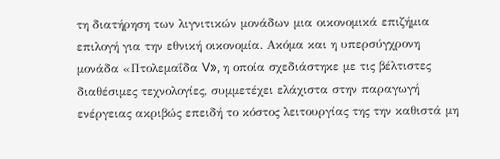τη διατήρηση των λιγνιτικών μονάδων μια οικονομικά επιζήμια επιλογή για την εθνική οικονομία. Ακόμα και η υπερσύγχρονη μονάδα «Πτολεμαΐδα V», η οποία σχεδιάστηκε με τις βέλτιστες διαθέσιμες τεχνολογίες, συμμετέχει ελάχιστα στην παραγωγή ενέργειας ακριβώς επειδή το κόστος λειτουργίας της την καθιστά μη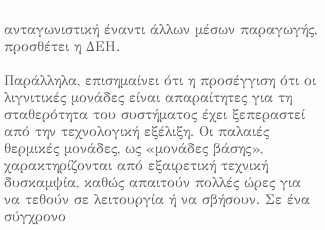ανταγωνιστική έναντι άλλων μέσων παραγωγής, προσθέτει η ΔΕΗ.

Παράλληλα, επισημαίνει ότι η προσέγγιση ότι οι λιγνιτικές μονάδες είναι απαραίτητες για τη σταθερότητα του συστήματος έχει ξεπεραστεί από την τεχνολογική εξέλιξη. Οι παλαιές θερμικές μονάδες, ως «μονάδες βάσης», χαρακτηρίζονται από εξαιρετική τεχνική δυσκαμψία, καθώς απαιτούν πολλές ώρες για να τεθούν σε λειτουργία ή να σβήσουν. Σε ένα σύγχρονο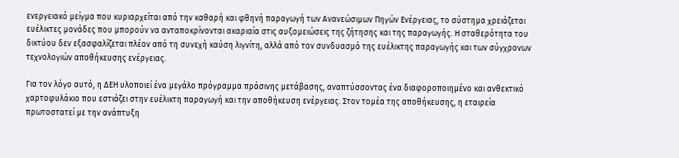ενεργειακό μείγμα που κυριαρχείται από την καθαρή και φθηνή παραγωγή των Ανανεώσιμων Πηγών Ενέργειας, το σύστημα χρειάζεται ευέλικτες μονάδες που μπορούν να ανταποκρίνονται ακαριαία στις αυξομειώσεις της ζήτησης και της παραγωγής. Η σταθερότητα του δικτύου δεν εξασφαλίζεται πλέον από τη συνεχή καύση λιγνίτη, αλλά από τον συνδυασμό της ευέλικτης παραγωγής και των σύγχρονων τεχνολογιών αποθήκευσης ενέργειας.

Για τον λόγο αυτό, η ΔΕΗ υλοποιεί ένα μεγάλο πρόγραμμα πράσινης μετάβασης, αναπτύσσοντας ένα διαφοροποιημένο και ανθεκτικό χαρτοφυλάκιο που εστιάζει στην ευέλικτη παραγωγή και την αποθήκευση ενέργειας. Στον τομέα της αποθήκευσης, η εταιρεία πρωτοστατεί με την ανάπτυξη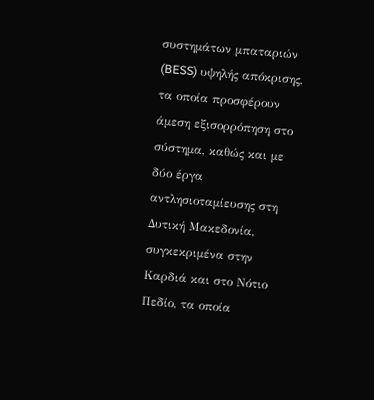συστημάτων μπαταριών (BESS) υψηλής απόκρισης, τα οποία προσφέρουν άμεση εξισορρόπηση στο σύστημα, καθώς και με δύο έργα αντλησιοταμίευσης στη Δυτική Μακεδονία, συγκεκριμένα στην Καρδιά και στο Νότιο Πεδίο, τα οποία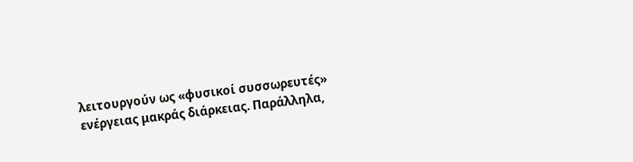λειτουργούν ως «φυσικοί συσσωρευτές» ενέργειας μακράς διάρκειας. Παράλληλα,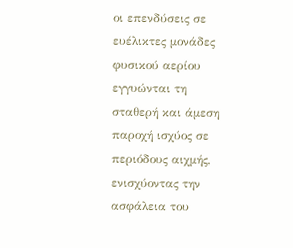οι επενδύσεις σε ευέλικτες μονάδες φυσικού αερίου εγγυώνται τη σταθερή και άμεση παροχή ισχύος σε περιόδους αιχμής, ενισχύοντας την ασφάλεια του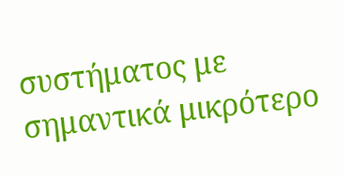συστήματος με σημαντικά μικρότερο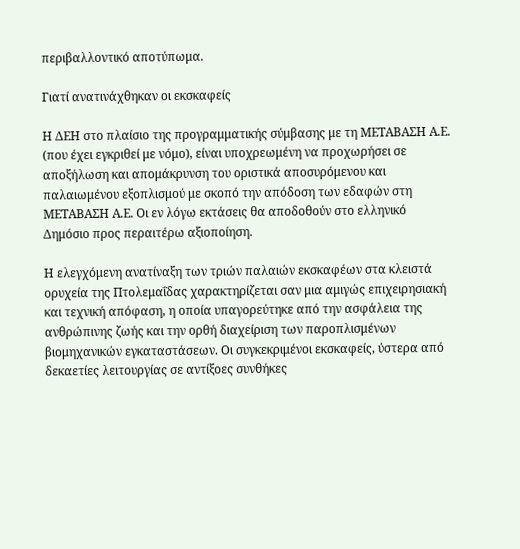περιβαλλοντικό αποτύπωμα.

Γιατί ανατινάχθηκαν οι εκσκαφείς

Η ΔΕΗ στο πλαίσιο της προγραμματικής σύμβασης με τη ΜΕΤΑΒΑΣΗ Α.Ε. (που έχει εγκριθεί με νόμο), είναι υποχρεωμένη να προχωρήσει σε αποξήλωση και απομάκρυνση του οριστικά αποσυρόμενου και παλαιωμένου εξοπλισμού με σκοπό την απόδοση των εδαφών στη ΜΕΤΑΒΑΣΗ Α.Ε. Οι εν λόγω εκτάσεις θα αποδοθούν στο ελληνικό Δημόσιο προς περαιτέρω αξιοποίηση.

Η ελεγχόμενη ανατίναξη των τριών παλαιών εκσκαφέων στα κλειστά ορυχεία της Πτολεμαΐδας χαρακτηρίζεται σαν μια αμιγώς επιχειρησιακή και τεχνική απόφαση, η οποία υπαγορεύτηκε από την ασφάλεια της ανθρώπινης ζωής και την ορθή διαχείριση των παροπλισμένων βιομηχανικών εγκαταστάσεων. Οι συγκεκριμένοι εκσκαφείς, ύστερα από δεκαετίες λειτουργίας σε αντίξοες συνθήκες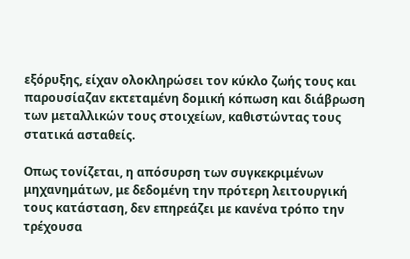εξόρυξης, είχαν ολοκληρώσει τον κύκλο ζωής τους και παρουσίαζαν εκτεταμένη δομική κόπωση και διάβρωση των μεταλλικών τους στοιχείων, καθιστώντας τους στατικά ασταθείς.

Οπως τονίζεται, η απόσυρση των συγκεκριμένων μηχανημάτων, με δεδομένη την πρότερη λειτουργική τους κατάσταση, δεν επηρεάζει με κανένα τρόπο την τρέχουσα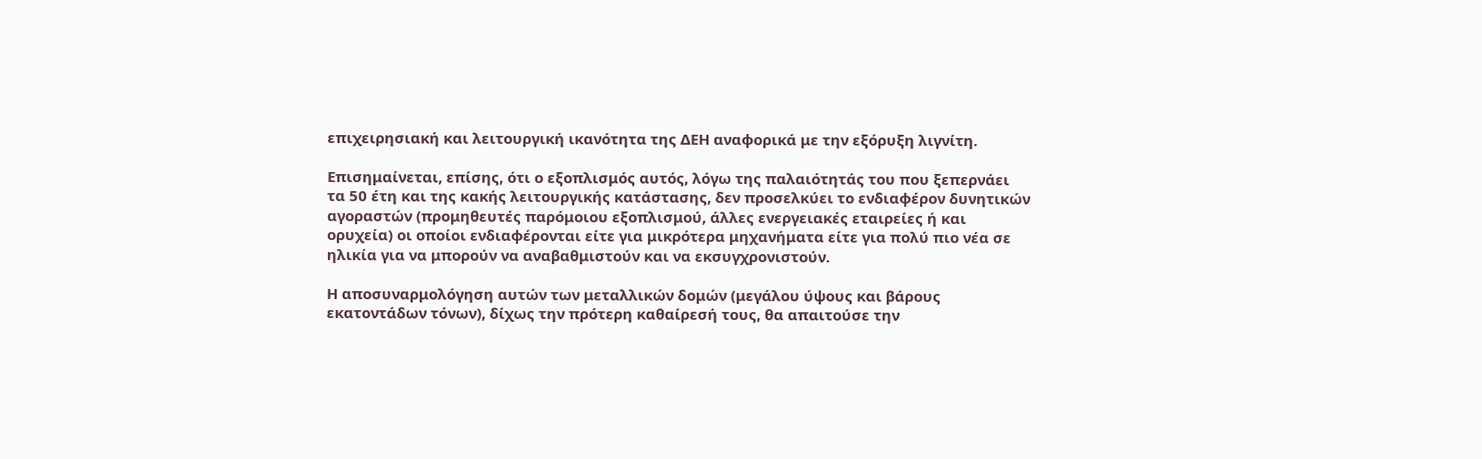επιχειρησιακή και λειτουργική ικανότητα της ΔΕΗ αναφορικά με την εξόρυξη λιγνίτη.

Επισημαίνεται, επίσης, ότι ο εξοπλισμός αυτός, λόγω της παλαιότητάς του που ξεπερνάει τα 50 έτη και της κακής λειτουργικής κατάστασης, δεν προσελκύει το ενδιαφέρον δυνητικών αγοραστών (προμηθευτές παρόμοιου εξοπλισμού, άλλες ενεργειακές εταιρείες ή και ορυχεία) οι οποίοι ενδιαφέρονται είτε για μικρότερα μηχανήματα είτε για πολύ πιο νέα σε ηλικία για να μπορούν να αναβαθμιστούν και να εκσυγχρονιστούν.

Η αποσυναρμολόγηση αυτών των μεταλλικών δομών (μεγάλου ύψους και βάρους εκατοντάδων τόνων), δίχως την πρότερη καθαίρεσή τους, θα απαιτούσε την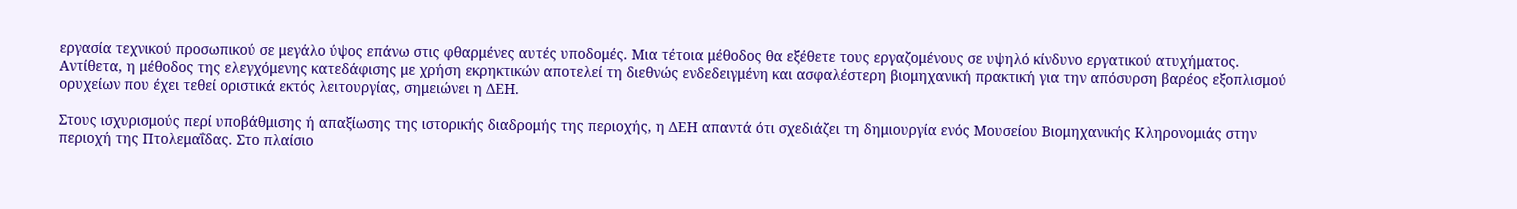εργασία τεχνικού προσωπικού σε μεγάλο ύψος επάνω στις φθαρμένες αυτές υποδομές. Μια τέτοια μέθοδος θα εξέθετε τους εργαζομένους σε υψηλό κίνδυνο εργατικού ατυχήματος. Αντίθετα, η μέθοδος της ελεγχόμενης κατεδάφισης με χρήση εκρηκτικών αποτελεί τη διεθνώς ενδεδειγμένη και ασφαλέστερη βιομηχανική πρακτική για την απόσυρση βαρέος εξοπλισμού ορυχείων που έχει τεθεί οριστικά εκτός λειτουργίας, σημειώνει η ΔΕΗ.

Στους ισχυρισμούς περί υποβάθμισης ή απαξίωσης της ιστορικής διαδρομής της περιοχής, η ΔΕΗ απαντά ότι σχεδιάζει τη δημιουργία ενός Μουσείου Βιομηχανικής Κληρονομιάς στην περιοχή της Πτολεμαΐδας. Στο πλαίσιο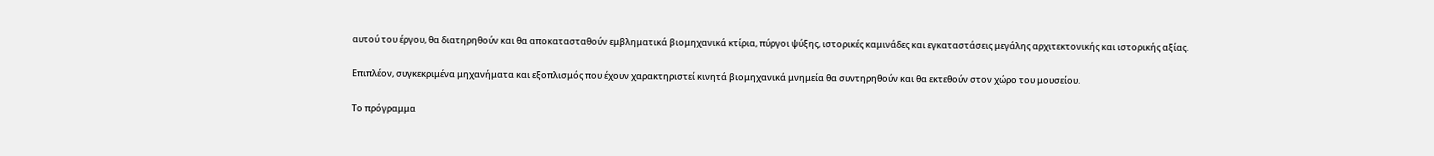αυτού του έργου, θα διατηρηθούν και θα αποκατασταθούν εμβληματικά βιομηχανικά κτίρια, πύργοι ψύξης, ιστορικές καμινάδες και εγκαταστάσεις μεγάλης αρχιτεκτονικής και ιστορικής αξίας.

Επιπλέον, συγκεκριμένα μηχανήματα και εξοπλισμός που έχουν χαρακτηριστεί κινητά βιομηχανικά μνημεία θα συντηρηθούν και θα εκτεθούν στον χώρο του μουσείου.

Το πρόγραμμα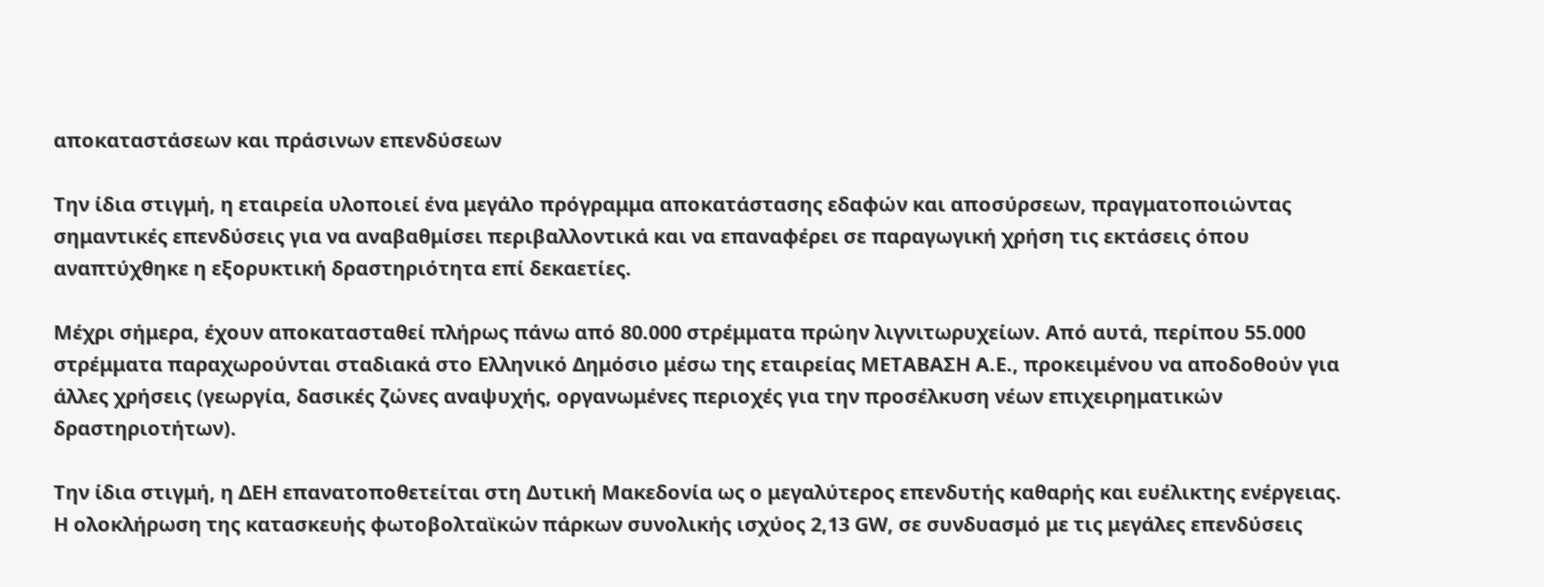αποκαταστάσεων και πράσινων επενδύσεων

Την ίδια στιγμή, η εταιρεία υλοποιεί ένα μεγάλο πρόγραμμα αποκατάστασης εδαφών και αποσύρσεων, πραγματοποιώντας σημαντικές επενδύσεις για να αναβαθμίσει περιβαλλοντικά και να επαναφέρει σε παραγωγική χρήση τις εκτάσεις όπου αναπτύχθηκε η εξορυκτική δραστηριότητα επί δεκαετίες.

Μέχρι σήμερα, έχουν αποκατασταθεί πλήρως πάνω από 80.000 στρέμματα πρώην λιγνιτωρυχείων. Από αυτά, περίπου 55.000 στρέμματα παραχωρούνται σταδιακά στο Ελληνικό Δημόσιο μέσω της εταιρείας ΜΕΤΑΒΑΣΗ Α.Ε., προκειμένου να αποδοθούν για άλλες χρήσεις (γεωργία, δασικές ζώνες αναψυχής, οργανωμένες περιοχές για την προσέλκυση νέων επιχειρηματικών δραστηριοτήτων).

Την ίδια στιγμή, η ΔΕΗ επανατοποθετείται στη Δυτική Μακεδονία ως ο μεγαλύτερος επενδυτής καθαρής και ευέλικτης ενέργειας. Η ολοκλήρωση της κατασκευής φωτοβολταϊκών πάρκων συνολικής ισχύος 2,13 GW, σε συνδυασμό με τις μεγάλες επενδύσεις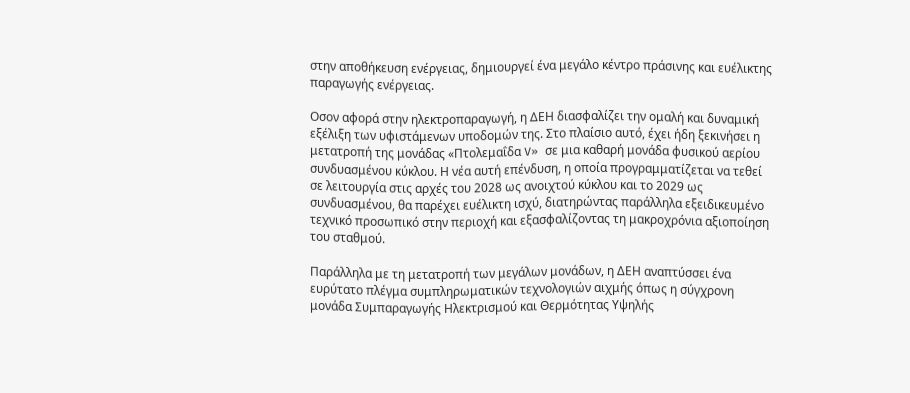στην αποθήκευση ενέργειας, δημιουργεί ένα μεγάλο κέντρο πράσινης και ευέλικτης παραγωγής ενέργειας.

Οσον αφορά στην ηλεκτροπαραγωγή, η ΔΕΗ διασφαλίζει την ομαλή και δυναμική εξέλιξη των υφιστάμενων υποδομών της. Στο πλαίσιο αυτό, έχει ήδη ξεκινήσει η μετατροπή της μονάδας «Πτολεμαΐδα V» σε μια καθαρή μονάδα φυσικού αερίου συνδυασμένου κύκλου. Η νέα αυτή επένδυση, η οποία προγραμματίζεται να τεθεί σε λειτουργία στις αρχές του 2028 ως ανοιχτού κύκλου και το 2029 ως συνδυασμένου, θα παρέχει ευέλικτη ισχύ, διατηρώντας παράλληλα εξειδικευμένο τεχνικό προσωπικό στην περιοχή και εξασφαλίζοντας τη μακροχρόνια αξιοποίηση του σταθμού.

Παράλληλα με τη μετατροπή των μεγάλων μονάδων, η ΔΕΗ αναπτύσσει ένα ευρύτατο πλέγμα συμπληρωματικών τεχνολογιών αιχμής όπως η σύγχρονη μονάδα Συμπαραγωγής Ηλεκτρισμού και Θερμότητας Υψηλής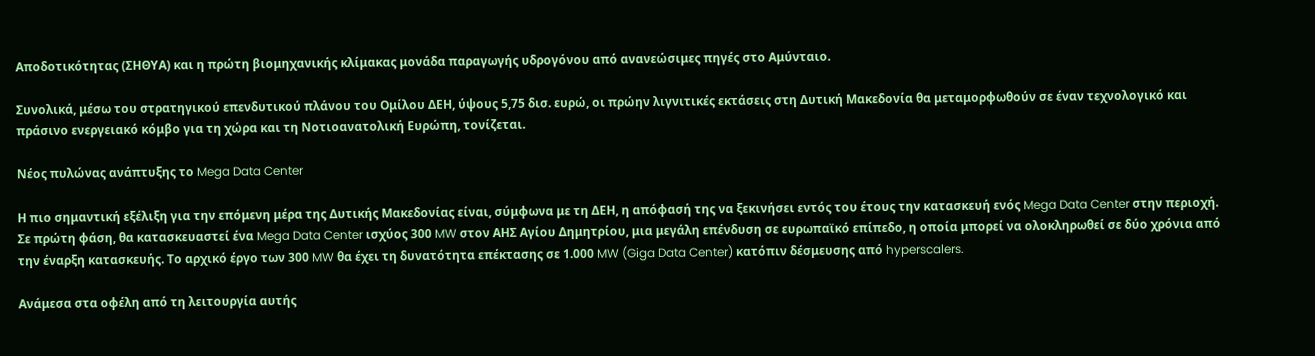Αποδοτικότητας (ΣΗΘΥΑ) και η πρώτη βιομηχανικής κλίμακας μονάδα παραγωγής υδρογόνου από ανανεώσιμες πηγές στο Αμύνταιο.

Συνολικά, μέσω του στρατηγικού επενδυτικού πλάνου του Ομίλου ΔΕΗ, ύψους 5,75 δισ. ευρώ, οι πρώην λιγνιτικές εκτάσεις στη Δυτική Μακεδονία θα μεταμορφωθούν σε έναν τεχνολογικό και πράσινο ενεργειακό κόμβο για τη χώρα και τη Νοτιοανατολική Ευρώπη, τονίζεται.

Νέος πυλώνας ανάπτυξης το Mega Data Center

Η πιο σημαντική εξέλιξη για την επόμενη μέρα της Δυτικής Μακεδονίας είναι, σύμφωνα με τη ΔΕΗ, η απόφασή της να ξεκινήσει εντός του έτους την κατασκευή ενός Mega Data Center στην περιοχή. Σε πρώτη φάση, θα κατασκευαστεί ένα Mega Data Center ισχύος 300 MW στον ΑΗΣ Αγίου Δημητρίου, μια μεγάλη επένδυση σε ευρωπαϊκό επίπεδο, η οποία μπορεί να ολοκληρωθεί σε δύο χρόνια από την έναρξη κατασκευής. Το αρχικό έργο των 300 MW θα έχει τη δυνατότητα επέκτασης σε 1.000 MW (Giga Data Center) κατόπιν δέσμευσης από hyperscalers.

Ανάμεσα στα οφέλη από τη λειτουργία αυτής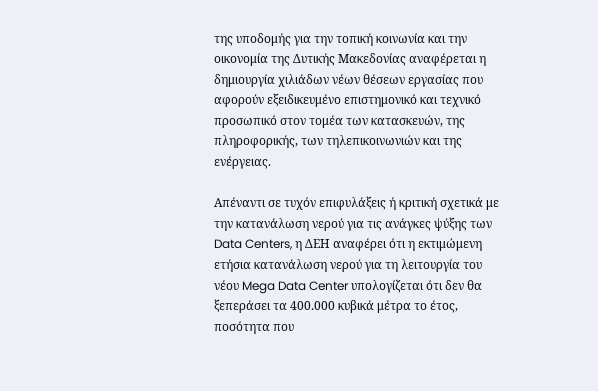της υποδομής για την τοπική κοινωνία και την οικονομία της Δυτικής Μακεδονίας αναφέρεται η δημιουργία χιλιάδων νέων θέσεων εργασίας που αφορούν εξειδικευμένο επιστημονικό και τεχνικό προσωπικό στον τομέα των κατασκευών, της πληροφορικής, των τηλεπικοινωνιών και της ενέργειας.

Απέναντι σε τυχόν επιφυλάξεις ή κριτική σχετικά με την κατανάλωση νερού για τις ανάγκες ψύξης των Data Centers, η ΔΕΗ αναφέρει ότι η εκτιμώμενη ετήσια κατανάλωση νερού για τη λειτουργία του νέου Mega Data Center υπολογίζεται ότι δεν θα ξεπεράσει τα 400.000 κυβικά μέτρα το έτος, ποσότητα που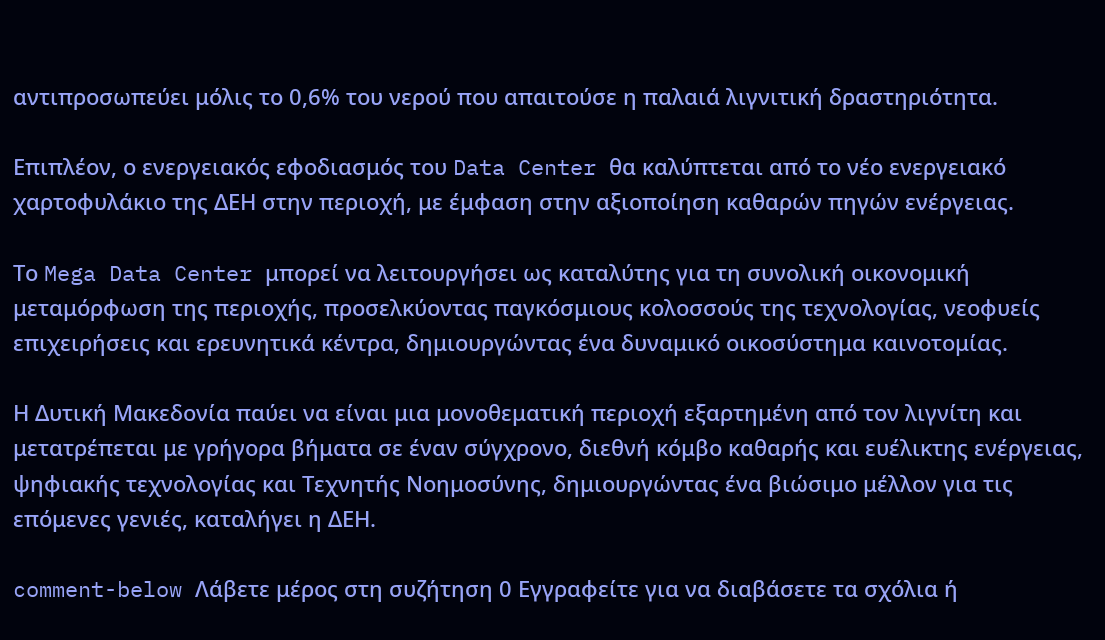αντιπροσωπεύει μόλις το 0,6% του νερού που απαιτούσε η παλαιά λιγνιτική δραστηριότητα.

Επιπλέον, ο ενεργειακός εφοδιασμός του Data Center θα καλύπτεται από το νέο ενεργειακό χαρτοφυλάκιο της ΔΕΗ στην περιοχή, με έμφαση στην αξιοποίηση καθαρών πηγών ενέργειας.

Το Mega Data Center μπορεί να λειτουργήσει ως καταλύτης για τη συνολική οικονομική μεταμόρφωση της περιοχής, προσελκύοντας παγκόσμιους κολοσσούς της τεχνολογίας, νεοφυείς επιχειρήσεις και ερευνητικά κέντρα, δημιουργώντας ένα δυναμικό οικοσύστημα καινοτομίας.

Η Δυτική Μακεδονία παύει να είναι μια μονοθεματική περιοχή εξαρτημένη από τον λιγνίτη και μετατρέπεται με γρήγορα βήματα σε έναν σύγχρονο, διεθνή κόμβο καθαρής και ευέλικτης ενέργειας, ψηφιακής τεχνολογίας και Τεχνητής Νοημοσύνης, δημιουργώντας ένα βιώσιμο μέλλον για τις επόμενες γενιές, καταλήγει η ΔΕΗ.

comment-below Λάβετε μέρος στη συζήτηση 0 Εγγραφείτε για να διαβάσετε τα σχόλια ή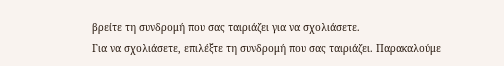βρείτε τη συνδρομή που σας ταιριάζει για να σχολιάσετε.
Για να σχολιάσετε, επιλέξτε τη συνδρομή που σας ταιριάζει. Παρακαλούμε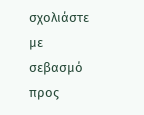σχολιάστε με σεβασμό προς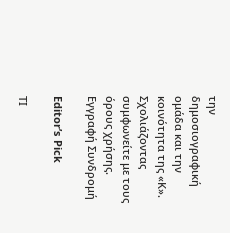την δημοσιογραφική ομάδα και την κοινότητα της «Κ».
Σχολιάζοντας συμφωνείτε με τους όρους χρήσης.
Εγγραφή Συνδρομή

Editor’s Pick

ΤΙ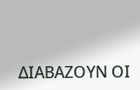ΔΙΑΒΑΖΟΥΝ ΟΙ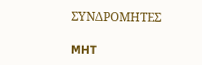ΣΥΝΔΡΟΜΗΤΕΣ

MHT